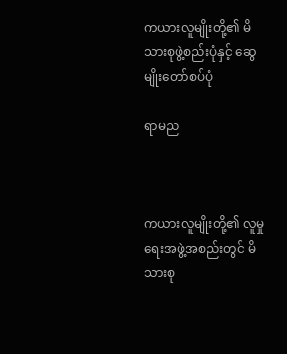ကယားလူမျိုးတို့၏ မိသားစုဖွဲ့စည်းပုံနှင့် ဆွေမျိုးတော်စပ်ပုံ

ရာမည



ကယားလူမျိုးတို့၏ လူမှုရေးအဖွဲ့အစည်းတွင် မိသားစု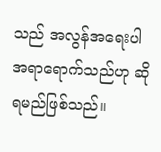သည် အလွန်အရေးပါ အရာရောက်သည်ဟု ဆိုရမည်ဖြစ်သည်။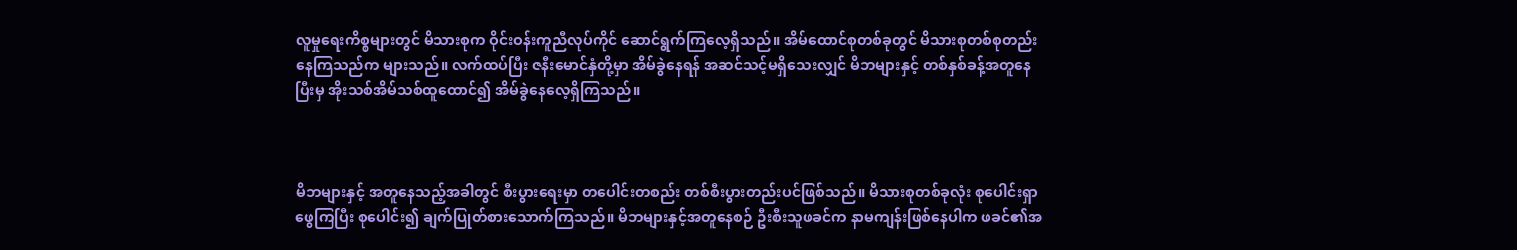လူမှုရေးကိစ္စများတွင် မိသားစုက ဝိုင်းဝန်းကူညီလုပ်ကိုင် ဆောင်ရွက်ကြလေ့ရှိသည်။ အိမ်ထောင်စုတစ်ခုတွင် မိသားစုတစ်စုတည်းနေကြသည်က များသည်။ လက်ထပ်ပြီး ဇနီးမောင်နှံတို့မှာ အိမ်ခွဲနေရန် အဆင်သင့်မရှိသေးလျှင် မိဘများနှင့် တစ်နှစ်ခန့်အတူနေပြီးမှ အိုးသစ်အိမ်သစ်ထူထောင်၍ အိမ်ခွဲနေလေ့ရှိကြသည်။



မိဘများနှင့် အတူနေသည့်အခါတွင် စီးပွားရေးမှာ တပေါင်းတစည်း တစ်စီးပွားတည်းပင်ဖြစ်သည်။ မိသားစုတစ်ခုလုံး စုပေါင်းရှာဖွေကြပြီး စုပေါင်း၍ ချက်ပြုတ်စားသောက်ကြသည်။ မိဘများနှင့်အတူနေစဉ် ဦးစီးသူဖခင်က နာမကျန်းဖြစ်နေပါက ဖခင်၏အ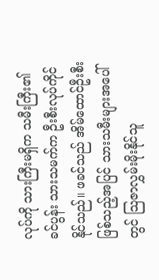လုပ်ကို သားကြီးမရှိက သမီးကြီး၏ခင်ပွန်း သားသမက်က ဦးစီးလုပ်ကိုင်နိုင်သည်။ ဖခင်သည် အိမ်ထောင်ဦးစီးဖြစ်သည့်အပြင် သားသမီးများအပေါ်တွင် သြဇာလွှမ်းမိုးနိုင်သူ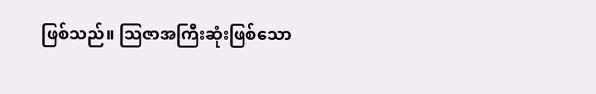ဖြစ်သည်။ သြဇာအကြီးဆုံးဖြစ်သော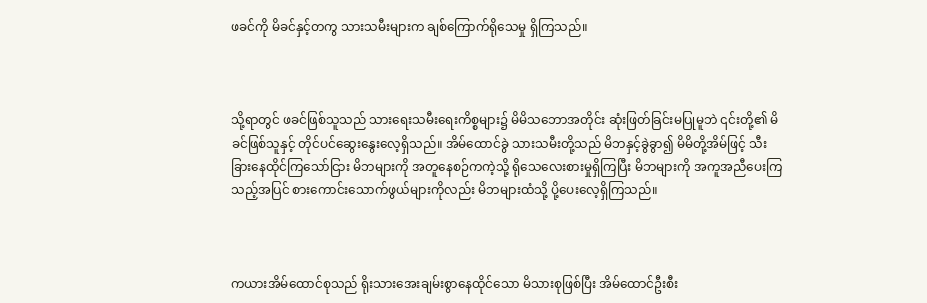ဖခင်ကို မိခင်နှင့်တကွ သားသမီးများက ချစ်ကြောက်ရိုသေမှု ရှိကြသည်။



သို့ရာတွင် ဖခင်ဖြစ်သူသည် သားရေးသမီးရေးကိစ္စများ၌ မိမိသဘောအတိုင်း ဆုံးဖြတ်ခြင်းမပြုမူဘဲ ၎င်းတို့၏ မိခင်ဖြစ်သူနှင့် တိုင်ပင်ဆွေးနွေးလေ့ရှိသည်။ အိမ်ထောင်ခွဲ သားသမီးတို့သည် မိဘနှင့်ခွဲခွာ၍ မိမိတို့အိမ်ဖြင့် သီးခြားနေထိုင်ကြသော်ငြား မိဘများကို အတူနေစဉ်ကကဲ့သို့ ရိုသေလေးစားမှုရှိကြပြီး မိဘများကို အကူအညီပေးကြသည့်အပြင် စားကောင်းသောက်ဖွယ်များကိုလည်း မိဘများထံသို့ ပို့ပေးလေ့ရှိကြသည်။



ကယားအိမ်ထောင်စုသည် ရိုးသားအေးချမ်းစွာနေထိုင်သော မိသားစုဖြစ်ပြီး အိမ်ထောင်ဦးစီး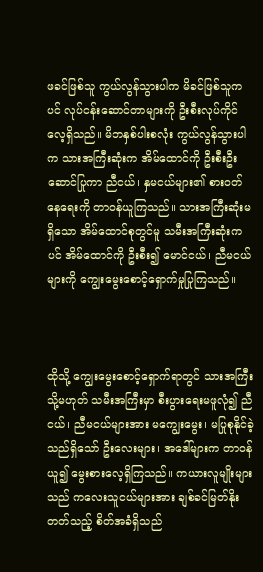ဖခင်ဖြစ်သူ ကွယ်လွန်သွားပါက မိခင်ဖြစ်သူကပင် လုပ်ငန်းဆောင်တာများကို ဦးစီးလုပ်ကိုင်လေ့ရှိသည်။ မိဘနှစ်ပါးစလုံး ကွယ်လွန်သွားပါက သားအကြီးဆုံးက အိမ်ထောင်ကို ဦးစီးဦးဆောင်ပြုကာ ညီငယ်၊ နှမငယ်များ၏ စားဝတ်နေရေးကို တာဝန်ယူကြသည်။ သားအကြီးဆုံးမရှိသော အိမ်ထောင်စုတွင်မူ သမီးအကြီးဆုံးကပင် အိမ်ထောင်ကို ဦးစီး၍ မောင်ငယ်၊ ညီမငယ်များကို ကျွေးမွေးစောင့်ရှောက်မှုပြုကြသည်။



ထိုသို့ ကျွေးမွေးစောင့်ရှောက်ရာတွင် သားအကြီး သို့မဟုတ် သမီးအကြီးမှာ စီးပွားရေးမဖူလုံ၍ ညီငယ်၊ ညီမငယ်များအား မကျွေးမွေး၊ မပြုစုနိုင်ခဲ့သည်ရှိသော် ဦးလေးများ၊ အဒေါ်များက တာဝန်ယူ၍ မွေးစားလေ့ရှိကြသည်။ ကယားလူမျိုးများသည် ကလေးသူငယ်များအား ချစ်ခင်မြတ်နိုးတတ်သည့် စိတ်အခံရှိသည်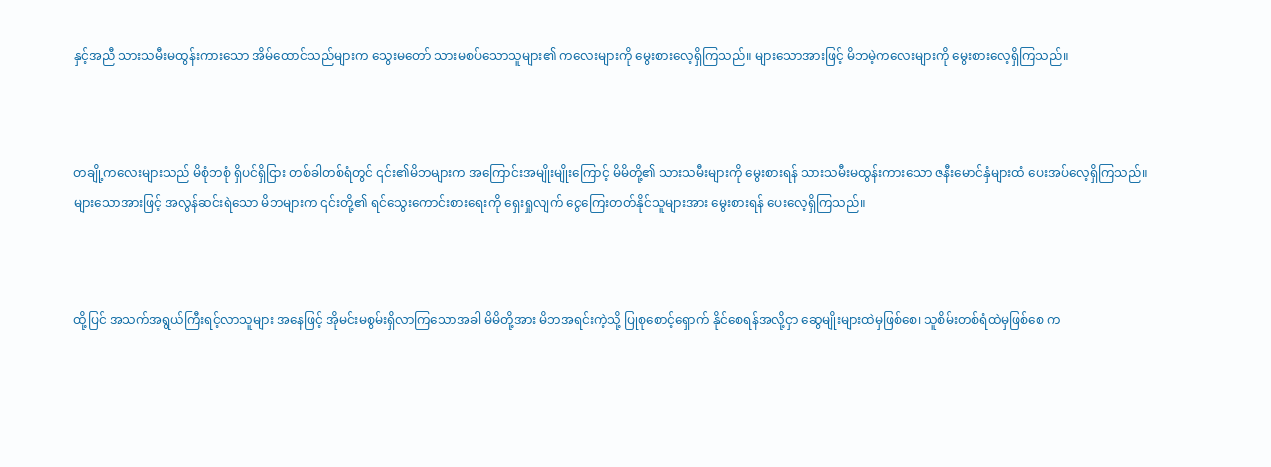နှင့်အညီ သားသမီးမထွန်းကားသော အိမ်ထောင်သည်များက သွေးမတော် သားမစပ်သောသူများ၏ ကလေးများကို မွေးစားလေ့ရှိကြသည်။ များသောအားဖြင့် မိဘမဲ့ကလေးများကို မွေးစားလေ့ရှိကြသည်။



တချို့ကလေးများသည် မိစုံဘစုံ ရှိပင်ရှိငြား တစ်ခါတစ်ရံတွင် ၎င်း၏မိဘများက အကြောင်းအမျိုးမျိုးကြောင့် မိမိတို့၏ သားသမီးများကို မွေးစားရန် သားသမီးမထွန်းကားသော ဇနီးမောင်နှံများထံ ပေးအပ်လေ့ရှိကြသည်။ များသောအားဖြင့် အလွန်ဆင်းရဲသော မိဘများက ၎င်းတို့၏ ရင်သွေးကောင်းစားရေးကို ရှေးရှုလျက် ငွေကြေးတတ်နိုင်သူများအား မွေးစားရန် ပေးလေ့ရှိကြသည်။



ထို့ပြင် အသက်အရွယ်ကြီးရင့်လာသူများ အနေဖြင့် အိုမင်းမစွမ်းရှိလာကြသောအခါ မိမိတို့အား မိဘအရင်းကဲ့သို့ ပြုစုစောင့်ရှောက် နိုင်စေရန်အလို့ငှာ ဆွေမျိုးများထဲမှဖြစ်စေ၊ သူစိမ်းတစ်ရံထဲမှဖြစ်စေ က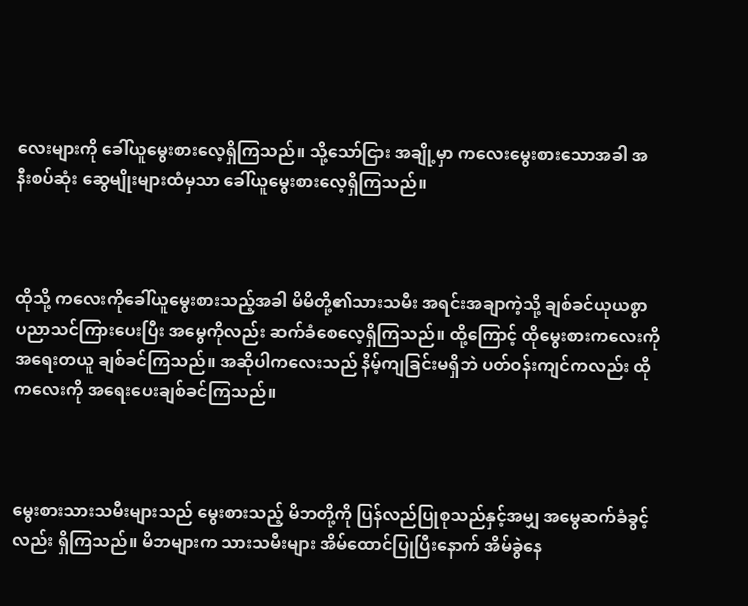လေးများကို ခေါ်ယူမွေးစားလေ့ရှိကြသည်။ သို့သော်ငြား အချို့မှာ ကလေးမွေးစားသောအခါ အနီးစပ်ဆုံး ဆွေမျိုးများထံမှသာ ခေါ်ယူမွေးစားလေ့ရှိကြသည်။



ထိုသို့ ကလေးကိုခေါ်ယူမွေးစားသည့်အခါ မိမိတို့၏သားသမီး အရင်းအချာကဲ့သို့ ချစ်ခင်ယုယစွာ ပညာသင်ကြားပေးပြီး အမွေကိုလည်း ဆက်ခံစေလေ့ရှိကြသည်။ ထို့ကြောင့် ထိုမွေးစားကလေးကို အရေးတယူ ချစ်ခင်ကြသည်။ အဆိုပါကလေးသည် နိမ့်ကျခြင်းမရှိဘဲ ပတ်ဝန်းကျင်ကလည်း ထိုကလေးကို အရေးပေးချစ်ခင်ကြသည်။



မွေးစားသားသမီးများသည် မွေးစားသည့် မိဘတို့ကို ပြန်လည်ပြုစုသည်နှင့်အမျှ အမွေဆက်ခံခွင့်လည်း ရှိကြသည်။ မိဘများက သားသမီးများ အိမ်ထောင်ပြုပြီးနောက် အိမ်ခွဲနေ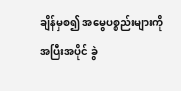ချိန်မှစ၍ အမွေပစ္စည်းများကို အပြီးအပိုင် ခွဲ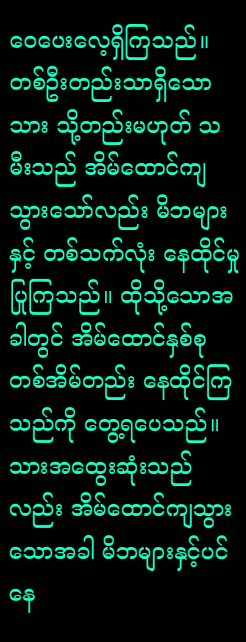ဝေပေးလေ့ရှိကြသည်။ တစ်ဦးတည်းသာရှိသော သား သို့တည်းမဟုတ် သမီးသည် အိမ်ထောင်ကျသွားသော်လည်း မိဘများနှင့် တစ်သက်လုံး နေထိုင်မှုပြုကြသည်။ ထိုသို့သောအခါတွင် အိမ်ထောင်နှစ်စု တစ်အိမ်တည်း နေထိုင်ကြသည်ကို တွေ့ရပေသည်။ သားအထွေးဆုံးသည်လည်း အိမ်ထောင်ကျသွားသောအခါ မိဘများနှင့်ပင် နေ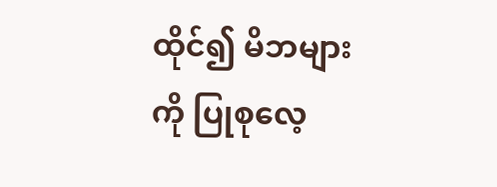ထိုင်၍ မိဘများကို ပြုစုလေ့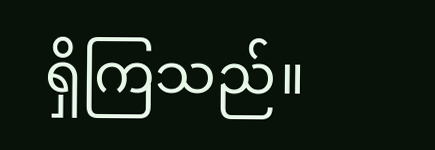ရှိကြသည်။